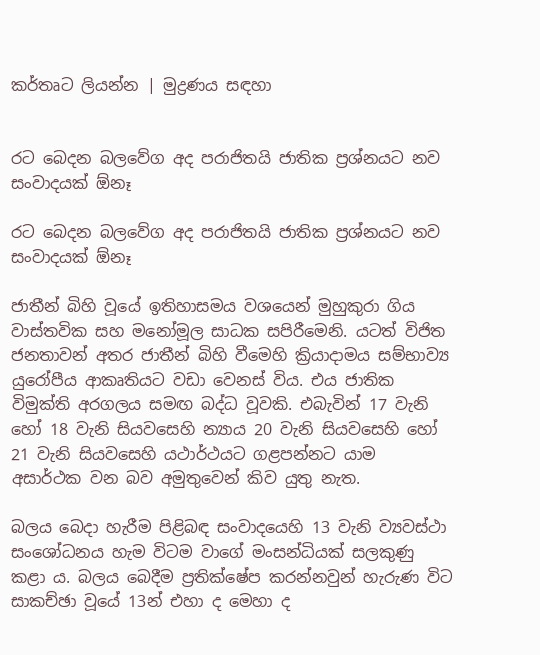කර්තෘට ලියන්න | මුද්‍රණය සඳහා


රට බෙදන බලවේග අද පරාජිතයි ජාතික ප්‍රශ්නයට නව සංවාදයක් ඕනෑ

රට බෙදන බලවේග අද පරාජිතයි ජාතික ප්‍රශ්නයට නව සංවාදයක් ඕනෑ

ජාතීන් බිහි වූයේ ඉතිහාසමය වශයෙන් මුහුකුරා ගිය වාස්තවික සහ මනෝමූල සාධක සපිරීමෙනි. යටත් විජිත ජනතාවන් අතර ජාතීන් බිහි වීමෙහි ක්‍රියාදාමය සම්භාව්‍ය යුරෝපීය ආකෘතියට වඩා වෙනස් විය. එය ජාතික විමුක්ති අරගලය සමඟ බද්ධ වූවකි. එබැවින් 17 වැනි හෝ 18 වැනි සියවසෙහි න්‍යාය 20 වැනි සියවසෙහි හෝ 21 වැනි සියවසෙහි යථාර්ථයට ගළපන්නට යාම අසාර්ථක වන බව අමුතුවෙන් කිව යුතු නැත.

බලය බෙදා හැරීම පිළිබඳ සංවාදයෙහි 13 වැනි ව්‍යවස්ථා සංශෝධනය හැම විටම වාගේ මංසන්ධියක් සලකුණු කළා ය. බලය බෙදීම ප්‍රතික්ෂේප කරන්නවුන් හැරුණ විට සාකච්ඡා වූයේ 13න් එහා ද මෙහා ද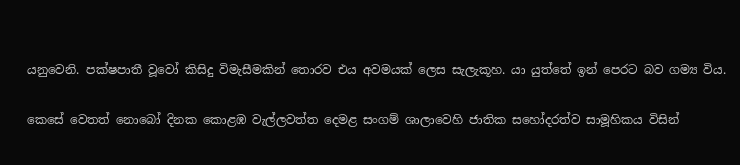යනුවෙනි. පක්ෂපාතී වූවෝ කිසිදු විමැසීමකින් තොරව එය අවමයක් ලෙස සැලැකූහ. යා යුත්තේ ඉන් පෙරට බව ගම්‍ය විය.

කෙසේ වෙතත් නොබෝ දිනක කොළඹ වැල්ලවත්ත දෙමළ සංගම් ශාලාවෙහි ජාතික සහෝදරත්ව සාමූහිකය විසින්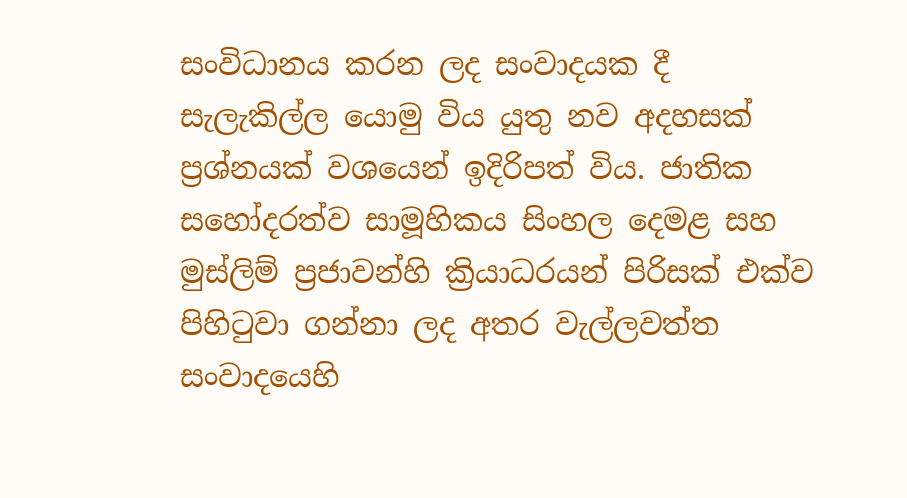සංවිධානය කරන ලද සංවාදයක දී සැලැකිල්ල යොමු විය යුතු නව අදහසක් ප්‍රශ්නයක් වශයෙන් ඉදිරිපත් විය. ජාතික සහෝදරත්ව සාමූහිකය සිංහල දෙමළ සහ මුස්ලිම් ප්‍රජාවන්හි ක්‍රියාධරයන් පිරිසක් එක්ව පිහිටුවා ගන්නා ලද අතර වැල්ලවත්ත සංවාදයෙහි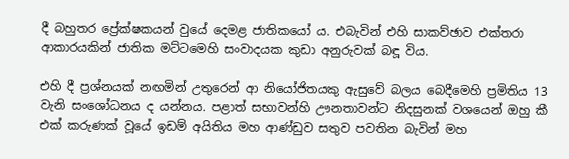දී බහුතර ප්‍රේක්ෂකයන් වුයේ දෙමළ ජාතිකයෝ ය. එබැවින් එහි සාකව්ඡාව එක්තරා ආකාරයකින් ජාතික මට්ටමෙහි සංවාදයක කුඩා අනුරුවක් බඳූ විය.

එහි දී ප්‍රශ්නයක් නඟමින් උතුරෙන් ආ නියෝජිතයකු ඇසුවේ බලය බෙදීමෙහි ප්‍රමිතිය 13 වැනි සංශෝධනය ද යන්නය. පළාත් සභාවන්හි ඌනතාවන්ට නිදසුනක් වශයෙන් ඔහු කී එක් කරුණක් වූයේ ඉඩම් අයිතිය මහ ආණ්ඩුව සතුව පවතින බැවින් මහ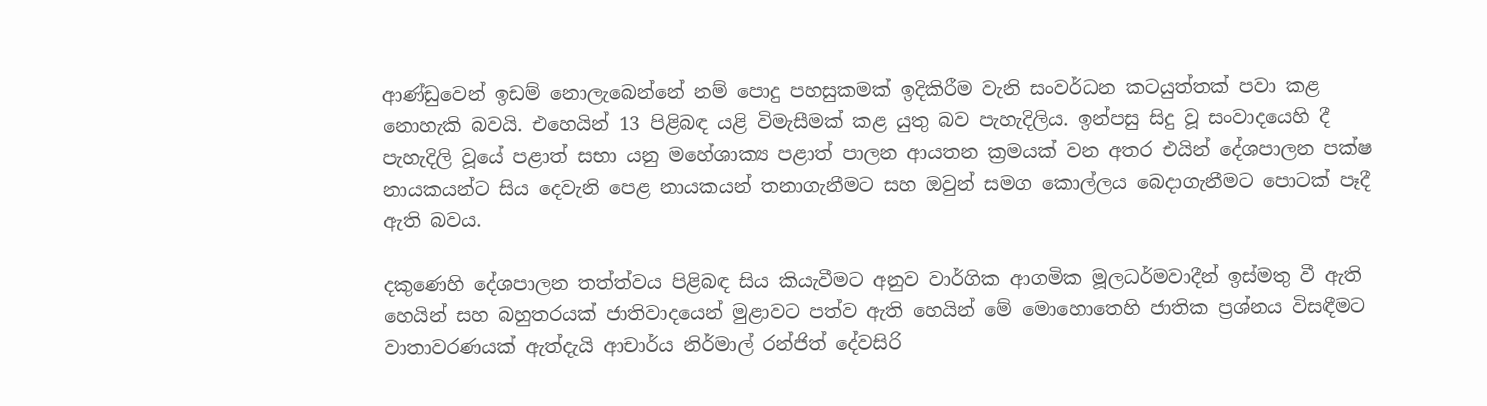ආණ්ඩුවෙන් ඉඩම් නොලැබෙන්නේ නම් පොදු පහසුකමක් ඉදිකිරීම වැනි සංවර්ධන කටයුත්තක් පවා කළ නොහැකි බවයි. එහෙයින් 13 පිළිබඳ යළි විමැසීමක් කළ යුතු බව පැහැදිලිය. ඉන්පසු සිදු වූ සංවාදයෙහි දී පැහැදිලි වූයේ පළාත් සභා යනු මහේශාක්‍ය පළාත් පාලන ආයතන ක්‍රමයක් වන අතර එයින් දේශපාලන පක්ෂ නායකයන්ට සිය දෙවැනි පෙළ නායකයන් තනාගැනීමට සහ ඔවුන් සමග කොල්ලය බෙදාගැනීමට පොටක් පෑදී ඇති බවය.

දකුණෙහි දේශපාලන තත්ත්වය පිළිබඳ සිය කියැවීමට අනුව වාර්ගික ආගමික මූලධර්මවාදීන් ඉස්මතු වී ඇති හෙයින් සහ බහුතරයක් ජාතිවාදයෙන් මුළාවට පත්ව ඇති හෙයින් මේ මොහොතෙහි ජාතික ප්‍රශ්නය විසඳීමට වාතාවරණයක් ඇත්දැයි ආචාර්ය නිර්මාල් රන්ජිත් දේවසිරි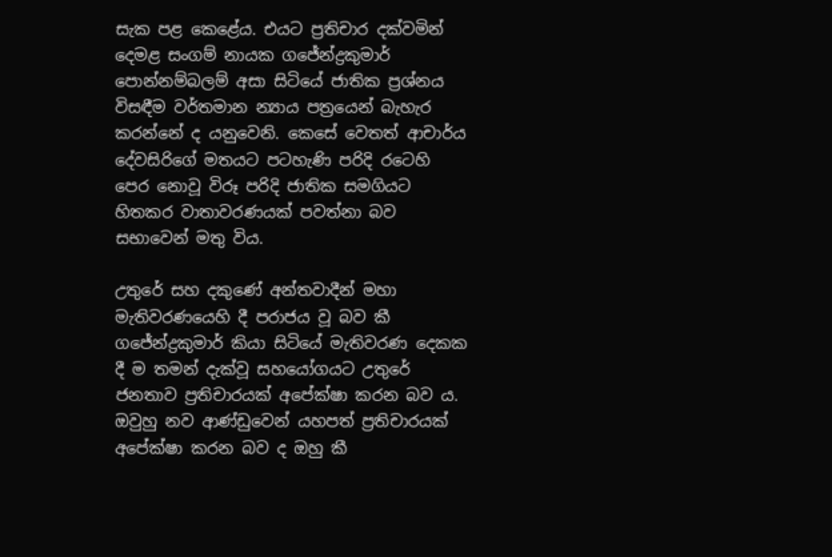සැක පළ කෙළේය. එයට ප්‍රතිචාර දක්වමින් දෙමළ සංගම් නායක ගජේන්ද්‍රකුමාර් පොන්නම්බලම් අසා සිටියේ ජාතික ප්‍රශ්නය විසඳීම වර්තමාන න්‍යාය පත්‍රයෙන් බැහැර කරන්නේ ද යනුවෙනි. කෙසේ වෙතත් ආචාර්ය දේවසිරිගේ මතයට පටහැණි පරිදි රටෙහි පෙර නොවූ විරූ පරිදි ජාතික සමගියට හිතකර වාතාවරණයක් පවත්නා බව සභාවෙන් මතු විය.

උතුරේ සහ දකුණේ අන්තවාදීන් මහා මැතිවරණයෙහි දී පරාජය වූ බව කී ගජේන්ද්‍රකුමාර් කියා සිටියේ මැතිවරණ දෙකක දී ම තමන් දැක්වූ සහයෝගයට උතුරේ ජනතාව ප්‍රතිචාරයක් අපේක්ෂා කරන බව ය. ඔවුහු නව ආණ්ඩුවෙන් යහපත් ප්‍රතිචාරයක් අපේක්ෂා කරන බව ද ඔහු කී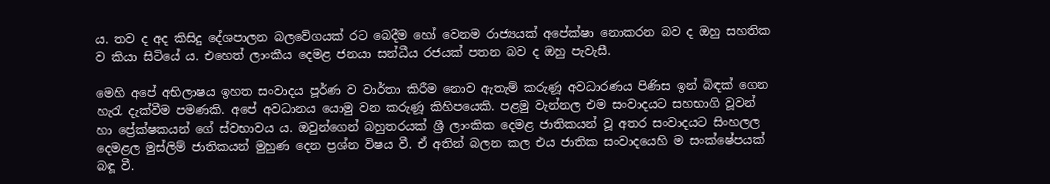ය. තව ද අද කිසිදු දේශපාලන බලවේගයක් රට බෙදීම හෝ වෙනම රාජ්‍යයක් අපේක්ෂා නොකරන බව ද ඔහු සහතික ව කියා සිටියේ ය. එහෙත් ලාංකීය දෙමළ ජනයා සන්ධීය රජයක් පතන බව ද ඔහු පැවැසී.

මෙහි අපේ අභිලාෂය ඉහත සංවාදය පූර්ණ ව වාර්තා කිරීම නොව ඇතැම් කරුණූ අවධාරණය පිණිස ඉන් බිඳක් ගෙන හැරැ දැක්වීම පමණකි. අපේ අවධානය යොමු වන කරුණූ කිහිපයෙකි. පළමු වැන්නල එම සංවාදයට සහභාගි වූවන් හා ප්‍රේක්ෂකයන් ගේ ස්වභාවය ය. ඔවුන්ගෙන් බහුතරයක් ශ්‍රී ලාංකික දෙමළ ජාතිකයන් වූ අතර සංවාදයට සිංහලල දෙමළල මුස්ලිම් ජාතිකයන් මුහුණ දෙන ප්‍රශ්න විෂය වී. ඒ අතින් බලන කල එය ජාතික සංවාදයෙහි ම සංක්ෂේපයක් බඳූ වී.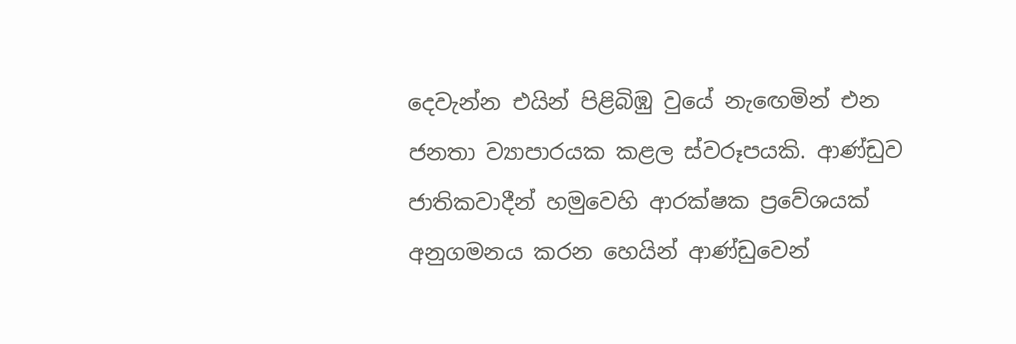දෙවැන්න එයින් පිළිබිඹු වුයේ නැඟෙමින් එන ජනතා ව්‍යාපාරයක කළල ස්වරූපයකි. ආණ්ඩුව ජාතිකවාදීන් හමුවෙහි ආරක්ෂක ප්‍රවේශයක් අනුගමනය කරන හෙයින් ආණ්ඩුවෙන්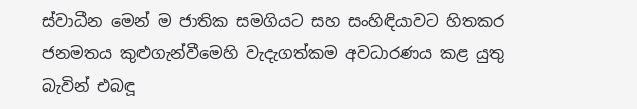ස්වාධීන මෙන් ම ජාතික සමගියට සහ සංහිඳියාවට හිතකර ජනමතය කුළුගැන්වීමෙහි වැදැගත්කම අවධාරණය කළ යුතු බැවින් එබඳූ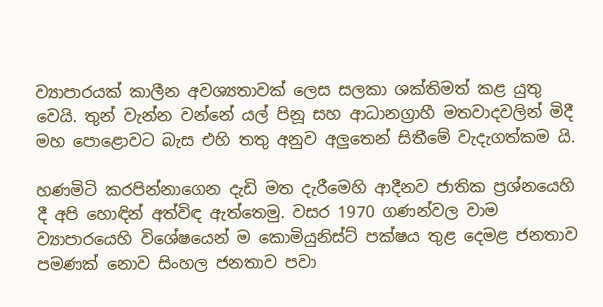ව්‍යාපාරයක් කාලීන අවශ්‍යතාවක් ලෙස සලකා ශක්තිමත් කළ යුතු වෙයි. තුන් වැන්න වන්නේ යල් පිනූ සහ ආධානග්‍රාහී මතවාදවලින් මිදී මහ පොළොවට බැස එහි තතු අනුව අලුතෙන් සිතීමේ වැදැගත්කම යි.

හණමිටි කරපින්නාගෙන දැඩි මත දැරීමෙහි ආදීනව ජාතික ප්‍රශ්නයෙහි දී අපි හොඳින් අත්විඳ ඇත්තෙමු. වසර 1970 ගණන්වල වාම ව්‍යාපාරයෙහි විශේෂයෙන් ම කොමියුනිස්ට් පක්ෂය තුළ දෙමළ ජනතාව පමණක් නොව සිංහල ජනතාව පවා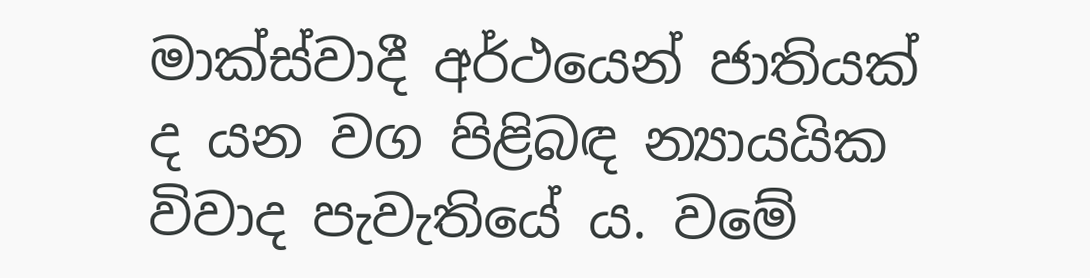මාක්ස්වාදී අර්ථයෙන් ජාතියක් ද යන වග පිළිබඳ න්‍යායයික විවාද පැවැතියේ ය. වමේ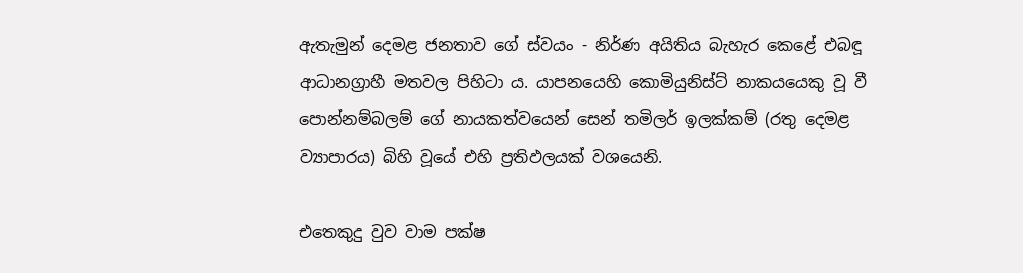ඇතැමුන් දෙමළ ජනතාව ගේ ස්වයං - නිර්ණ අයිතිය බැහැර කෙළේ එබඳූ ආධානග්‍රාහී මතවල පිහිටා ය. යාපනයෙහි කොමියුනිස්ට් නාකයයෙකු වූ වී පොන්නම්බලම් ගේ නායකත්වයෙන් සෙන් තමිලර් ඉලක්කම් (රතු දෙමළ ව්‍යාපාරය) බිහි වූයේ එහි ප්‍රතිඵලයක් වශයෙනි.

එතෙකුදු වුව වාම පක්ෂ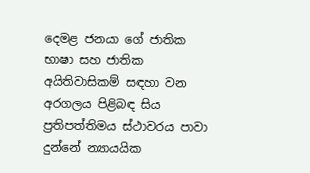දෙමළ ජනයා ගේ ජාතික භාෂා සහ ජාතික අයිතිවාසිකම් සඳහා වන අරගලය පිළිබඳ සිය ප්‍රතිපත්තිමය ස්ථාවරය පාවා දුන්නේ න්‍යායයික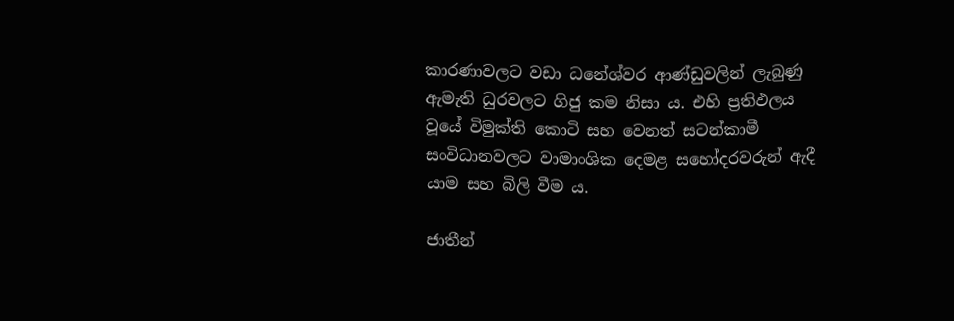කාරණාවලට වඩා ධනේශ්වර ආණ්ඩුවලින් ලැබුණු ඇමැති ධුරවලට ගිජු කම නිසා ය. එහි ප්‍රතිඵලය වූයේ විමුක්ති කොටි සහ වෙනත් සටන්කාමී සංවිධානවලට වාමාංශික දෙමළ සහෝදරවරුන් ඇදී යාම සහ බිලි වීම ය.

ජාතීන්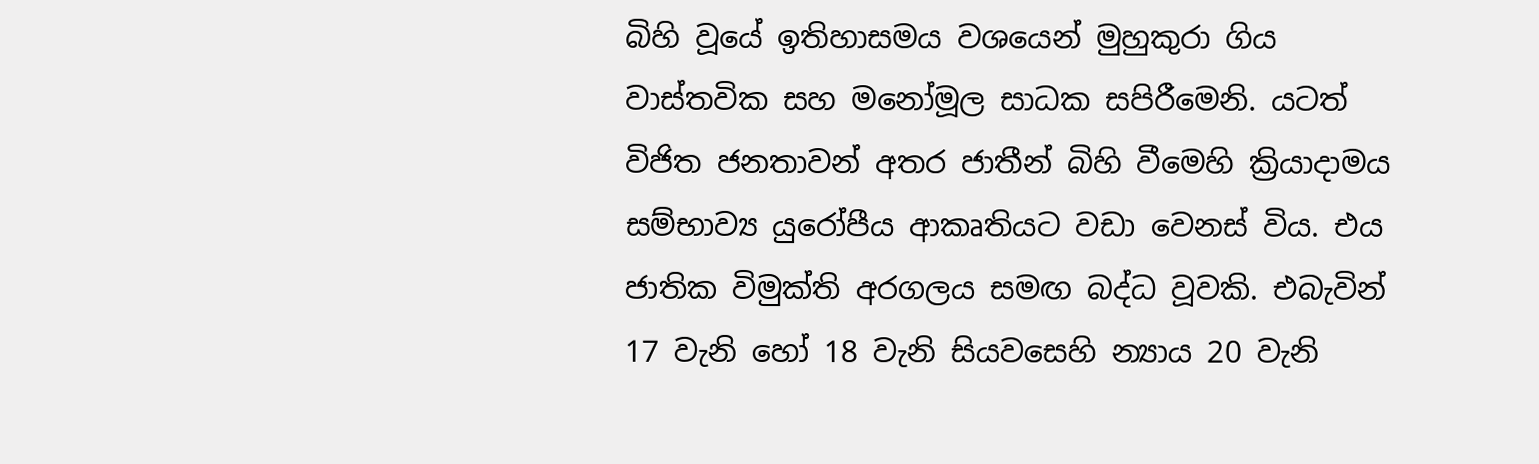බිහි වූයේ ඉතිහාසමය වශයෙන් මුහුකුරා ගිය වාස්තවික සහ මනෝමූල සාධක සපිරීමෙනි. යටත් විජිත ජනතාවන් අතර ජාතීන් බිහි වීමෙහි ක්‍රියාදාමය සම්භාව්‍ය යුරෝපීය ආකෘතියට වඩා වෙනස් විය. එය ජාතික විමුක්ති අරගලය සමඟ බද්ධ වූවකි. එබැවින් 17 වැනි හෝ 18 වැනි සියවසෙහි න්‍යාය 20 වැනි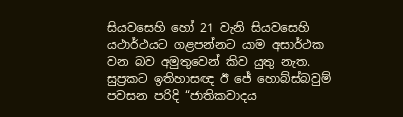සියවසෙහි හෝ 21 වැනි සියවසෙහි යථාර්ථයට ගළපන්නට යාම අසාර්ථක වන බව අමුතුවෙන් කිව යුතු නැත. සුප්‍රකට ඉතිහාසඥ ඊ ජේ හොබ්ස්බවුම් පවසන පරිදි “ජාතිකවාදය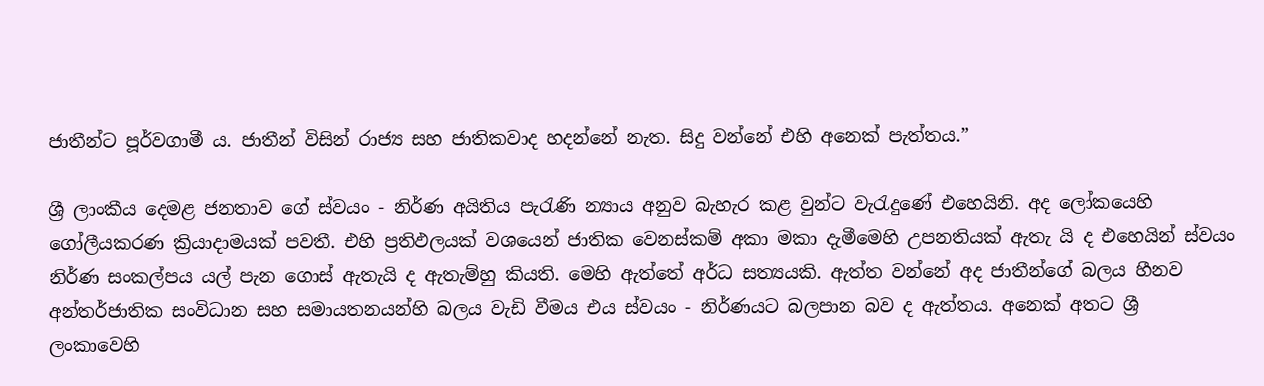ජාතීන්ට පූර්වගාමී ය. ජාතීන් විසින් රාජ්‍ය සහ ජාතිකවාද හදන්නේ නැත. සිදු වන්නේ එහි අනෙක් පැත්තය.”

ශ්‍රී ලාංකීය දෙමළ ජනතාව ගේ ස්වයං - නිර්ණ අයිතිය පැරැණි න්‍යාය අනුව බැහැර කළ වුන්ට වැරැදුණේ එහෙයිනි. අද ලෝකයෙහි ගෝලීයකරණ ක්‍රියාදාමයක් පවතී. එහි ප්‍රතිඵලයක් වශයෙන් ජාතික වෙනස්කම් අකා මකා දැමීමෙහි උපනතියක් ඇතැ යි ද එහෙයින් ස්වයං නිර්ණ සංකල්පය යල් පැන ගොස් ඇතැයි ද ඇතැම්හු කියති. මෙහි ඇත්තේ අර්ධ සත්‍යයකි. ඇත්ත වන්නේ අද ජාතීන්ගේ බලය හීනව අන්තර්ජාතික සංවිධාන සහ සමායතනයන්හි බලය වැඩි වීමය එය ස්වයං - නිර්ණයට බලපාන බව ද ඇත්තය. අනෙක් අතට ශ්‍රී ලංකාවෙහි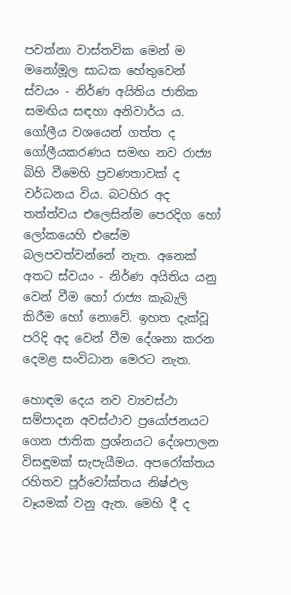පවත්නා වාස්තවික මෙන් ම මනෝමූල සාධක හේතුවෙන් ස්වයං - නිර්ණ අයිතිය ජාතික සමඟිය සඳහා අනිවාර්ය ය. ගෝලීය වශයෙන් ගත්ත ද ගෝලීයකරණය සමඟ නව රාජ්‍ය බිහි වීමෙහි ප්‍රවණතාවක් ද වර්ධනය විය. බටහිර අද තත්ත්වය එලෙසින්ම පෙරදිග හෝ ලෝකයෙහි එසේම බලපවත්වන්නේ නැත. අනෙක් අතට ස්වයං - නිර්ණ අයිතිය යනු වෙන් වීම හෝ රාජ්‍ය කැබැලි කිරීම හෝ නොවේ. ඉහත දැක්වූ පරිදි අද වෙන් වීම දේශනා කරන දෙමළ සංවිධාන මෙරට නැත.

හොඳම දෙය නව ව්‍යවස්ථා සම්පාදන අවස්ථාව ප්‍රයෝජනයට ගෙන ජාතික ප්‍රශ්නයට දේශපාලන විසඳූමක් සැපැයීමය. අපරෝක්තය රහිතව පූර්වෝක්තය නිෂ්ඵල වෑයමක් වනු ඇත. මෙහි දී ද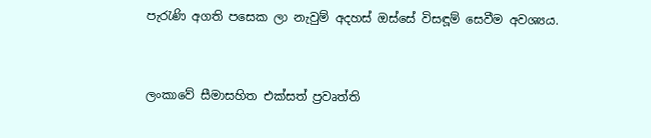පැරැණි අගති පසෙක ලා නැවුම් අදහස් ඔස්සේ විසඳූම් සෙවීම අවශ්‍යය.


ලංකාවේ සීමාසහිත එක්සත් ප්‍රවෘත්ති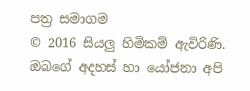පත්‍ර සමාගම
© 2016 සියලු හිමිකම් ඇවිරිණි.
ඔබගේ අදහස් හා යෝජනා අපි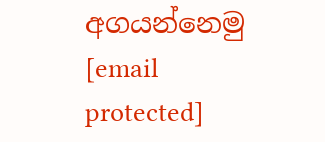අගයන්නෙමු
[email protected]